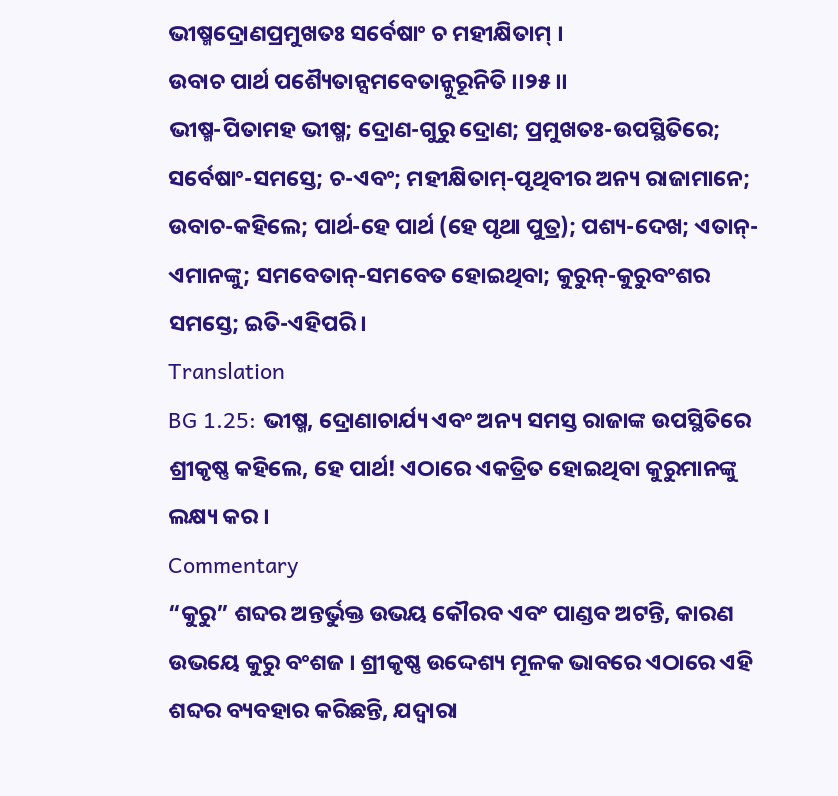ଭୀଷ୍ମଦ୍ରୋଣପ୍ରମୁଖତଃ ସର୍ବେଷାଂ ଚ ମହୀକ୍ଷିତାମ୍ ।
ଉବାଚ ପାର୍ଥ ପଶ୍ୟୈତାନ୍ସମବେତାନ୍କୁରୂନିତି ।।୨୫।।
ଭୀଷ୍ମ-ପିତାମହ ଭୀଷ୍ମ; ଦ୍ରୋଣ-ଗୁରୁ ଦ୍ରୋଣ; ପ୍ରମୁଖତଃ-ଉପସ୍ଥିତିରେ; ସର୍ବେଷାଂ-ସମସ୍ତେ; ଚ-ଏବଂ; ମହୀକ୍ଷିତାମ୍-ପୃଥିବୀର ଅନ୍ୟ ରାଜାମାନେ; ଉବାଚ-କହିଲେ; ପାର୍ଥ-ହେ ପାର୍ଥ (ହେ ପୃଥା ପୁତ୍ର); ପଶ୍ୟ-ଦେଖ; ଏତାନ୍-ଏମାନଙ୍କୁ; ସମବେତାନ୍-ସମବେତ ହୋଇଥିବା; କୁରୁନ୍-କୁରୁବଂଶର ସମସ୍ତେ; ଇତି-ଏହିପରି ।
Translation
BG 1.25: ଭୀଷ୍ମ, ଦ୍ରୋଣାଚାର୍ଯ୍ୟ ଏବଂ ଅନ୍ୟ ସମସ୍ତ ରାଜାଙ୍କ ଉପସ୍ଥିତିରେ ଶ୍ରୀକୃଷ୍ଣ କହିଲେ, ହେ ପାର୍ଥ! ଏଠାରେ ଏକତ୍ରିତ ହୋଇଥିବା କୁରୁମାନଙ୍କୁ ଲକ୍ଷ୍ୟ କର ।
Commentary
“କୁରୁ” ଶବ୍ଦର ଅନ୍ତର୍ଭୁକ୍ତ ଉଭୟ କୌରବ ଏବଂ ପାଣ୍ଡବ ଅଟନ୍ତି, କାରଣ ଉଭୟେ କୁରୁ ବଂଶଜ । ଶ୍ରୀକୃଷ୍ଣ ଉଦ୍ଦେଶ୍ୟ ମୂଳକ ଭାବରେ ଏଠାରେ ଏହି ଶବ୍ଦର ବ୍ୟବହାର କରିଛନ୍ତି, ଯଦ୍ୱାରା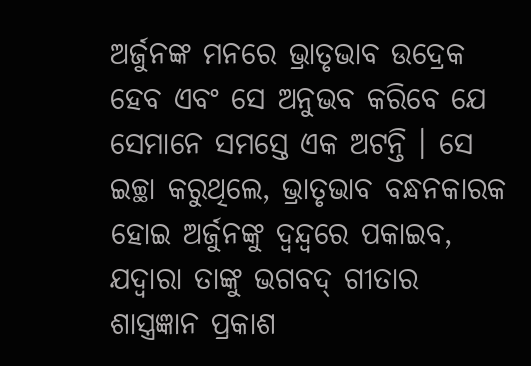ଅର୍ଜୁନଙ୍କ ମନରେ ଭ୍ରାତୃଭାବ ଉଦ୍ରେକ ହେବ ଏବଂ ସେ ଅନୁଭବ କରିବେ ଯେ ସେମାନେ ସମସ୍ତେ ଏକ ଅଟନ୍ତି । ସେ ଇଚ୍ଛା କରୁଥିଲେ, ଭ୍ରାତୃଭାବ ବନ୍ଧନକାରକ ହୋଇ ଅର୍ଜୁନଙ୍କୁ ଦ୍ୱନ୍ଦ୍ୱରେ ପକାଇବ, ଯଦ୍ୱାରା ତାଙ୍କୁ ଭଗବଦ୍ ଗୀତାର ଶାସ୍ତ୍ରଜ୍ଞାନ ପ୍ରକାଶ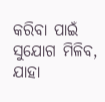କରିବା ପାଇଁ ସୁଯୋଗ ମିଳିବ, ଯାହା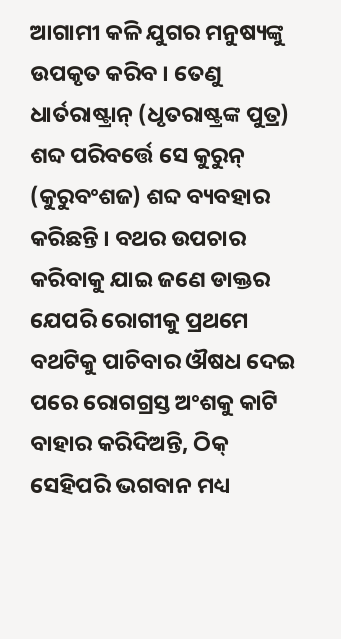ଆଗାମୀ କଳି ଯୁଗର ମନୁଷ୍ୟଙ୍କୁ ଉପକୃତ କରିବ । ତେଣୁ ଧାର୍ତରାଷ୍ଟ୍ରାନ୍ (ଧୃତରାଷ୍ଟ୍ରଙ୍କ ପୁତ୍ର) ଶବ୍ଦ ପରିବର୍ତ୍ତେ ସେ କୁରୁନ୍ (କୁରୁବଂଶଜ) ଶବ୍ଦ ବ୍ୟବହାର କରିଛନ୍ତି । ବଥର ଉପଚାର କରିବାକୁ ଯାଇ ଜଣେ ଡାକ୍ତର ଯେପରି ରୋଗୀକୁ ପ୍ରଥମେ ବଥଟିକୁ ପାଚିବାର ଔଷଧ ଦେଇ ପରେ ରୋଗଗ୍ରସ୍ତ ଅଂଶକୁ କାଟି ବାହାର କରିଦିଅନ୍ତି, ଠିକ୍ ସେହିପରି ଭଗବାନ ମଧ୍ୟ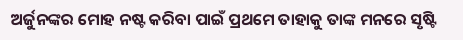ଅର୍ଜୁନଙ୍କର ମୋହ ନଷ୍ଟ କରିବା ପାଇଁ ପ୍ରଥମେ ତାହାକୁ ତାଙ୍କ ମନରେ ସୃଷ୍ଟି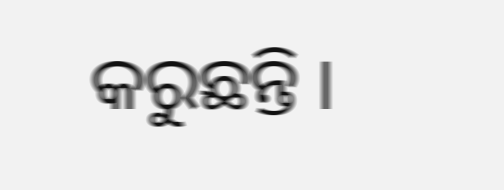କରୁଛନ୍ତି ।